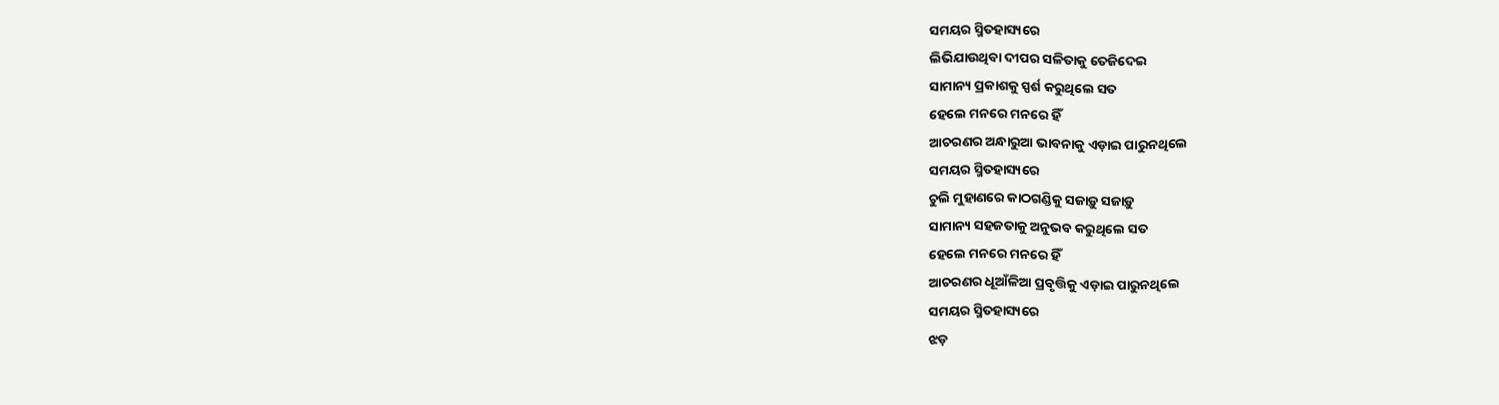ସମୟର ସ୍ମିତହାସ୍ୟରେ
ଲିଭିଯାଉଥିବା ଦୀପର ସଳିତାକୁ ତେଜିଦେଇ
ସାମାନ୍ୟ ପ୍ରକାଶକୁ ସ୍ପର୍ଶ କରୁଥିଲେ ସତ
ହେଲେ ମନରେ ମନରେ ହିଁ
ଆଚରଣର ଅନ୍ଧାରୁଆ ଭାବନାକୁ ଏଡ଼ାଇ ପାରୁନଥିଲେ
ସମୟର ସ୍ମିତହାସ୍ୟରେ
ଚୁଲି ମୁହାଣରେ କାଠଗଣ୍ଡିକୁ ସଜାଡ଼ୁ ସଜାଡ଼ୁ
ସାମାନ୍ୟ ସହଜତାକୁ ଅନୁଭବ କରୁଥିଲେ ସତ
ହେଲେ ମନରେ ମନରେ ହିଁ
ଆଚରଣର ଧୂଆଁଳିଆ ପ୍ରବୃତ୍ତିକୁ ଏଡ଼ାଇ ପାରୁନଥିଲେ
ସମୟର ସ୍ମିତହାସ୍ୟରେ
ଝଡ଼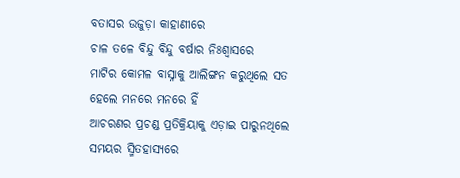ବତାସର ଉଜୁଡ଼ା କାହାଣୀରେ
ଚାଳ ତଳେ ବିନ୍ଦୁ ବିନ୍ଦୁ ବର୍ଷାର ନିଃଶ୍ୱାସରେ
ମାଟିର କୋମଳ ବାସ୍ନାକୁ ଆଲିଙ୍ଗନ କରୁଥିଲେ ସତ
ହେଲେ ମନରେ ମନରେ ହିଁ
ଆଚରଣର ପ୍ରଚଣ୍ଡ ପ୍ରତିକ୍ରିୟାକୁ ଏଡ଼ାଇ ପାରୁନଥିଲେ
ସମୟର ସ୍ମିତହାସ୍ୟରେ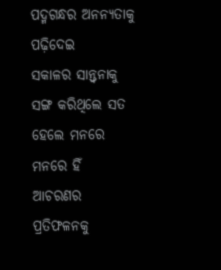ପଦ୍ମଗନ୍ଧର ଅନନ୍ୟତାକୁ ପଢ଼ିଦେଇ
ସକାଳର ସାନ୍ତ୍ୱନାକୁ ସଙ୍ଗ କରିଥିଲେ ସତ
ହେଲେ ମନରେ ମନରେ ହିଁ
ଆଚରଣର ପ୍ରତିଫଳନକୁ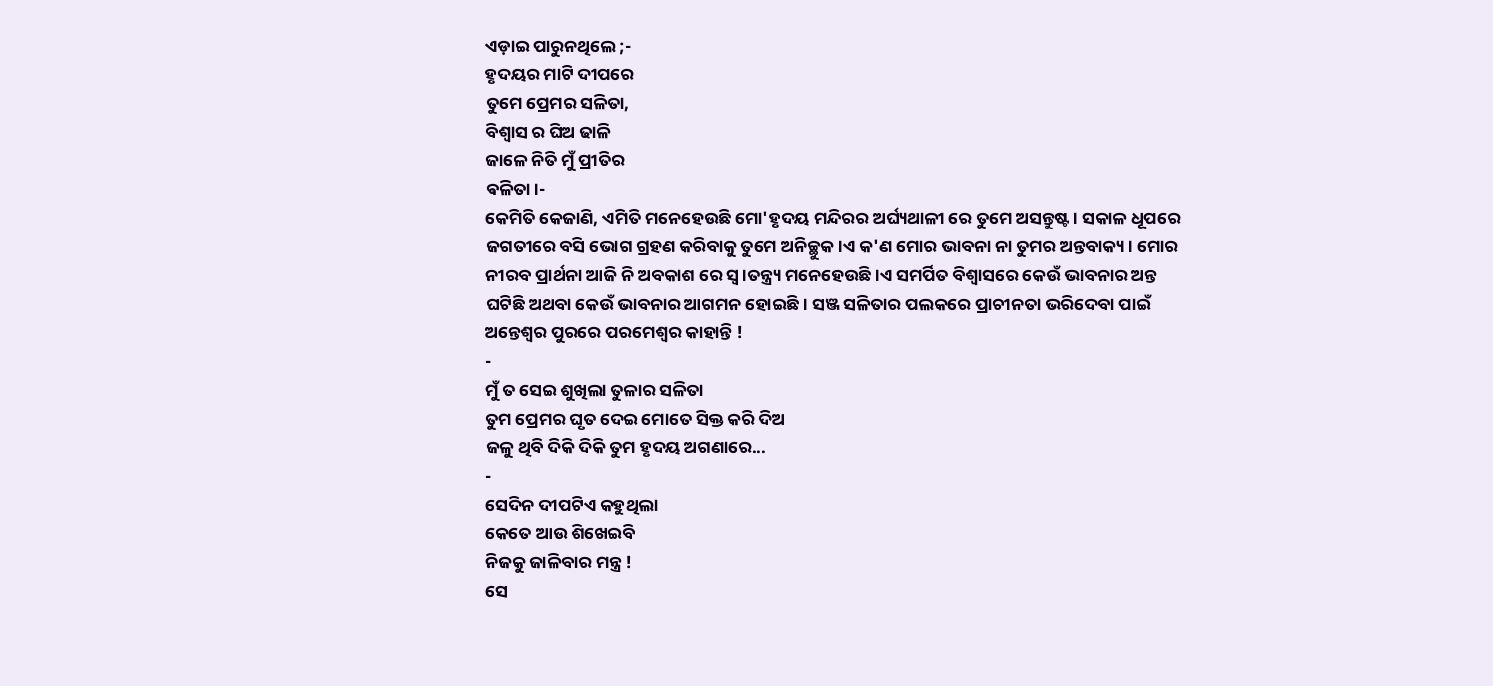ଏଡ଼ାଇ ପାରୁନଥିଲେ ;-
ହୃଦୟର ମାଟି ଦୀପରେ
ତୁମେ ପ୍ରେମର ସଳିତା,
ବିଶ୍ୱାସ ର ଘିଅ ଢାଳି
ଜାଳେ ନିତି ମୁଁ ପ୍ରୀତିର
ଵଳିତା।-
କେମିତି କେଜାଣି, ଏମିତି ମନେହେଉଛି ମୋ'ହୃଦୟ ମନ୍ଦିରର ଅର୍ଘ୍ୟଥାଳୀ ରେ ତୁମେ ଅସନ୍ତୁଷ୍ଟ। ସକାଳ ଧୂପରେ ଜଗତୀରେ ବସି ଭୋଗ ଗ୍ରହଣ କରିବାକୁ ତୁମେ ଅନିଚ୍ଛୁକ।ଏ କ'ଣ ମୋର ଭାବନା ନା ତୁମର ଅନ୍ତବାକ୍ୟ। ମୋର ନୀରବ ପ୍ରାର୍ଥନା ଆଜି ନି ଅବକାଶ ରେ ସ୍ୱ।ତନ୍ତ୍ର୍ୟ ମନେହେଉଛି।ଏ ସମର୍ପିତ ବିଶ୍ୱାସରେ କେଉଁ ଭାବନାର ଅନ୍ତ ଘଟିଛି ଅଥବା କେଉଁ ଭାବନାର ଆଗମନ ହୋଇଛି। ସଞ୍ଜ ସଳିତାର ପଲକରେ ପ୍ରାଚୀନତା ଭରିଦେବା ପାଇଁ ଅନ୍ତେଶ୍ୱର ପୁରରେ ପରମେଶ୍ବର କାହାନ୍ତି !
-
ମୁଁ ତ ସେଇ ଶୁଖିଲା ତୁଳାର ସଳିତା
ତୁମ ପ୍ରେମର ଘୃତ ଦେଇ ମୋତେ ସିକ୍ତ କରି ଦିଅ
ଜଳୁ ଥିବି ଦିକି ଦିକି ତୁମ ହୃଦୟ ଅଗଣାରେ...
-
ସେଦିନ ଦୀପଟିଏ କହୁଥିଲା
କେତେ ଆଉ ଶିଖେଇବି
ନିଜକୁ ଜାଳିବାର ମନ୍ତ୍ର !
ସେ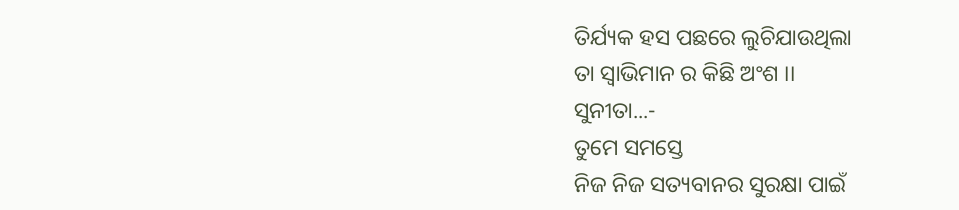ତିର୍ଯ୍ୟକ ହସ ପଛରେ ଲୁଚିଯାଉଥିଲା
ତା ସ୍ୱାଭିମାନ ର କିଛି ଅଂଶ ।।
ସୁନୀତା...-
ତୁମେ ସମସ୍ତେ
ନିଜ ନିଜ ସତ୍ୟବାନର ସୁରକ୍ଷା ପାଇଁ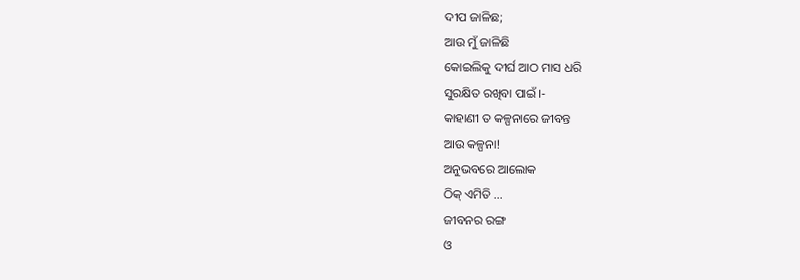ଦୀପ ଜାଳିଛ;
ଆଉ ମୁଁ ଜାଳିଛି
କୋଇଲିକୁ ଦୀର୍ଘ ଆଠ ମାସ ଧରି
ସୁରକ୍ଷିତ ରଖିବା ପାଇଁ ।-
କାହାଣୀ ତ କଳ୍ପନାରେ ଜୀବନ୍ତ
ଆଉ କଳ୍ପନା!
ଅନୁଭବରେ ଆଲୋକ
ଠିକ୍ ଏମିତି ...
ଜୀବନର ରଙ୍ଗ
ଓ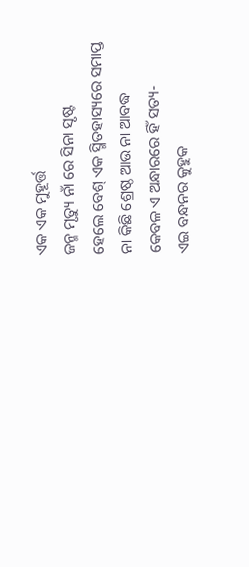ଏକ ଏକ ମୁହୂର୍ତ୍ତ
ଜନ୍ମ ମୃତ୍ୟୁ ନାଁ ରେ ସିନା ସୃଷ୍ଟ
ହେଲେ ବେଶ୍ ଏକ ସ୍ମିତହାସ୍ୟରେ ସମାପ୍ତ
ନା କିଛି ଶ୍ରେଷ୍ଠ ଆଉ ନା ଆବଦ୍ଧ
କେବଳ ଏ ଅନ୍ଧାରରେ ହିଁ ସତ୍ୟ-
ଏଇ ବନ୍ଧନର କୁହୁକ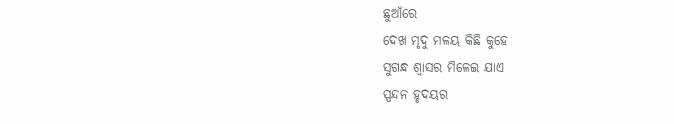ଛୁଆଁରେ
ଦେଖ ମୃଦୁ ମଳୟ କିଛି କୁହେ
ସୁଗନ୍ଧ ଶ୍ୱାସର ମିଳେଇ ଯାଏ
ସ୍ପନ୍ଦନ ହୃଦୟର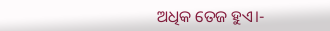ଅଧିକ ତେଜ ହୁଏ।-